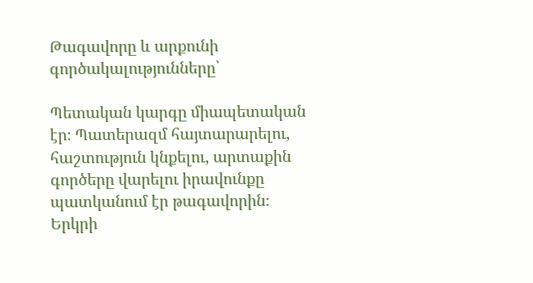Թագավորը և արքունի գործակալությունները՝

Պետական կարգը միապետական էր։ Պատերազմ հայտարարելու, հաշտություն կնքելու, արտաքին գործերը վարելու իրավունքը պատկանում էր թագավորին։ Երկրի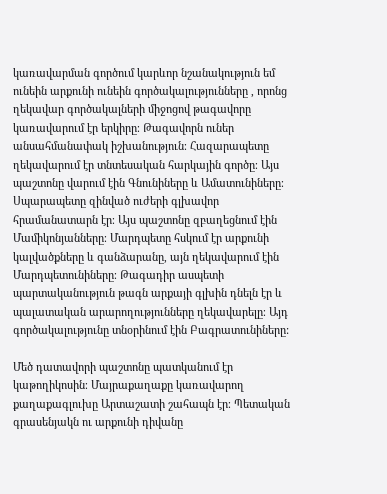կառավարման գործում կարևոր նշանակություն եմ ունեին արքունի ունեին գործակալությունները , որոնց ղեկավար գործակալների միջոցով թագավորը կառավարում էր երկիրը։ Թագավորն ուներ անսահմանափակ իշխանություն։ Հազարապետը ղեկավարում էր տնտեսական հարկային գործը։ Այս պաշտոնը վարում էին Գնունիները և Ամատունիները։ Սպարապետը զինված ուժերի գլխավոր հրամանատարն էր։ Այս պաշտոնը զբաղեցնում էին Մամիկոնյանները։ Մարդպետը հսկում էր արքունի կալվածքները և գանձարանը, այն ղեկավարում էին Մարդպետունիները։ Թագադիր ասպետի պարտականություն թագն արքայի գլխին դնելն էր և պալատական արարողությունները ղեկավարելը։ Այդ գործակալությունը տնօրինում էին Բագրատունիները:

Մեծ դատավորի պաշտոնը պատկանում էր կաթողիկոսին։ Մայրաքաղաքը կառավարող քաղաքագլուխը Արտաշատի շահապն էր։ Պետական գրասենյակն ու արքունի դիվանը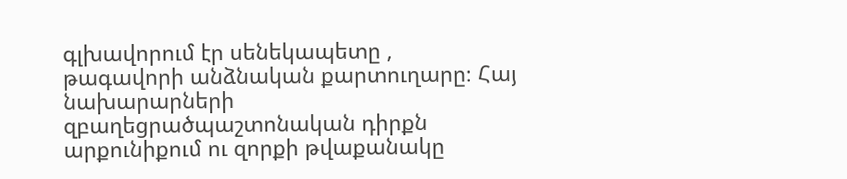գլխավորում էր սենեկապետը , թագավորի անձնական քարտուղարը։ Հայ նախարարների զբաղեցրածպաշտոնական դիրքն արքունիքում ու զորքի թվաքանակը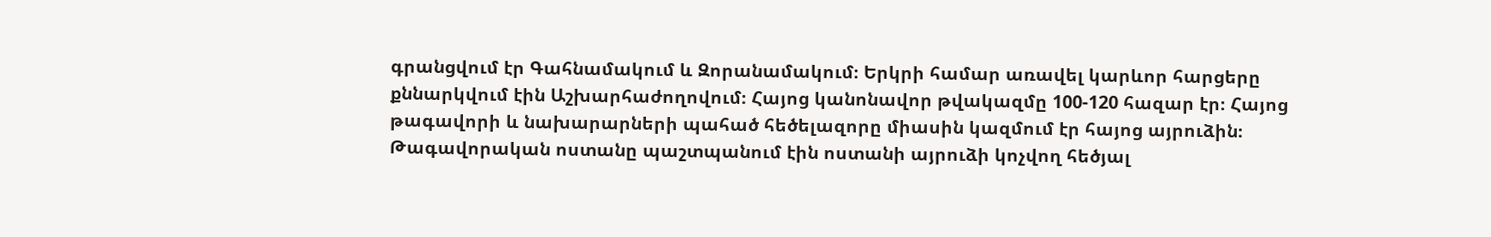գրանցվում էր Գահնամակում և Զորանամակում։ Երկրի համար առավել կարևոր հարցերը քննարկվում էին Աշխարհաժողովում։ Հայոց կանոնավոր թվակազմը 100-120 հազար էր։ Հայոց թագավորի և նախարարների պահած հեծելազորը միասին կազմում էր հայոց այրուձին։ Թագավորական ոստանը պաշտպանում էին ոստանի այրուձի կոչվող հեծյալ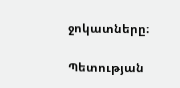ջոկատները։

Պետության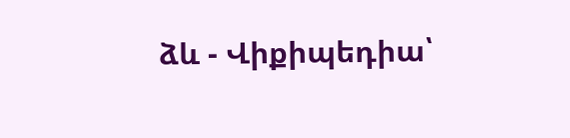ձև - Վիքիպեդիա՝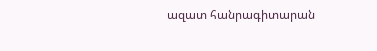ազատ հանրագիտարան